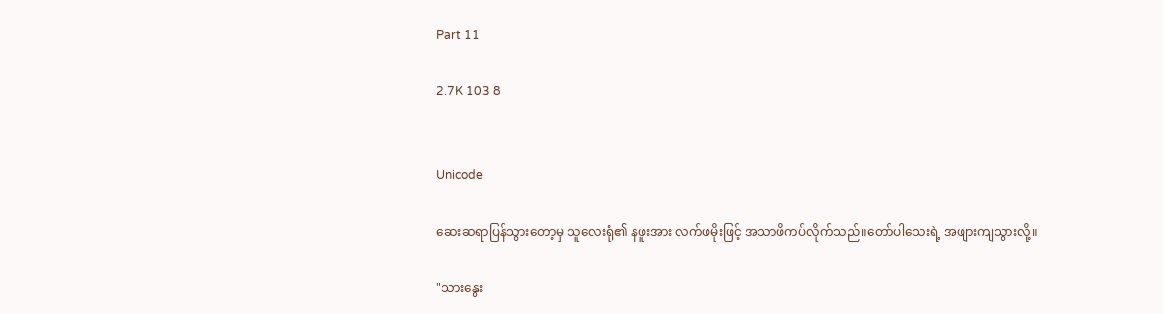Part 11

2.7K 103 8


Unicode

ဆေးဆရာပြန်သွားတော့မှ သူလေးရုံ၏ နဖူးအား လက်ဖမိုးဖြင့် အသာဖိကပ်လိုက်သည်။တော်ပါသေးရဲ့ အဖျားကျသွားလို့။

"သားနွေး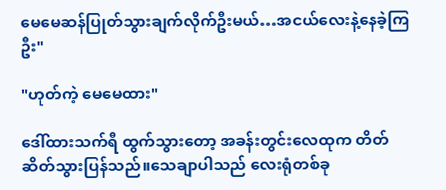မေ‌မေဆန်ပြုတ်သွားချက်လိုက်ဦးမယ်…အငယ်လေးနဲ့နေခဲ့ကြဦး"

"ဟုတ်ကဲ့ မေမေထား"

ဒေါ်ထားသက်ရီ ထွက်သွားတော့ အခန်းတွင်းလေထုက တိတ်ဆိတ်သွားပြန်သည်။သေချာပါသည် လေးရုံတစ်ခု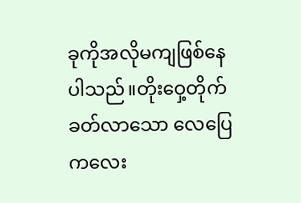ခုကိုအလိုမကျဖြစ်နေပါသည်။တိုးဝှေ့တိုက်ခတ်လာသော လေပြေကလေး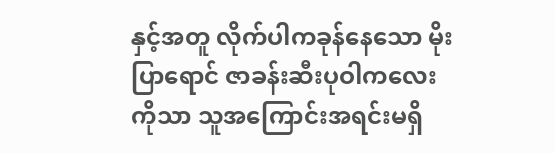နှင့်အတူ လိုက်ပါကခုန်နေသော မိုးပြာရောင် ဇာခန်းဆီးပုဝါကလေးကိုသာ သူအကြောင်းအရင်းမရှိ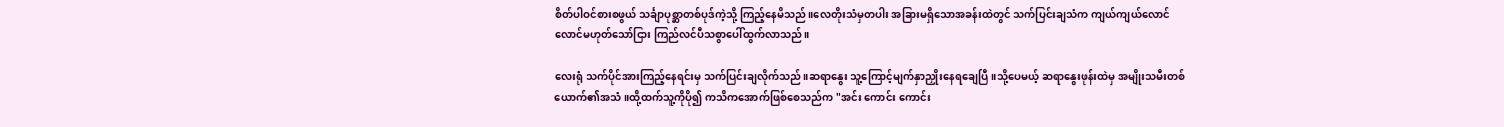စိတ်ပါဝင်စားစဖွယ် သင်္ချာပုစ္ဆာတစ်ပုဒ်ကဲ့သို့ ကြည့်နေမိသည်။လေတိုးသံမှတပါး အခြားမရှိသောအခန်းထဲတွင် သက်ပြင်းချသံက ကျယ်ကျယ်လောင်လောင်မဟုတ်သော်ငြား ကြည်လင်ပီသစွာပေါ်ထွက်လာသည်။

လေးရုံ သက်ပိုင်အားကြည့်နေရင်းမှ သက်ပြင်းချလိုက်သည်။ဆရာနွေး သူ့ကြောင့်မျက်နှာညှိုးနေရချေပြီ။သို့ပေမယ့် ဆရာနွေးဖုန်းထဲမှ အမျိုးသမီးတစ်ယောက်၏အသံ။ထို့ထက်သူ့ကိုပို၍ ကသိကအောက်ဖြစ်စေသည်က "အင်း ကောင်း ကောင်း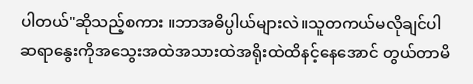ပါတယ်"ဆိုသည့်စကား ။ဘာအဓိပ္ပါယ်များလဲ။သူတကယ်မလိုချင်ပါ ဆရာနွေးကိုအသွေးအထဲအသားထဲအရိုးထဲထိနင့်နေအောင် တွယ်တာမိ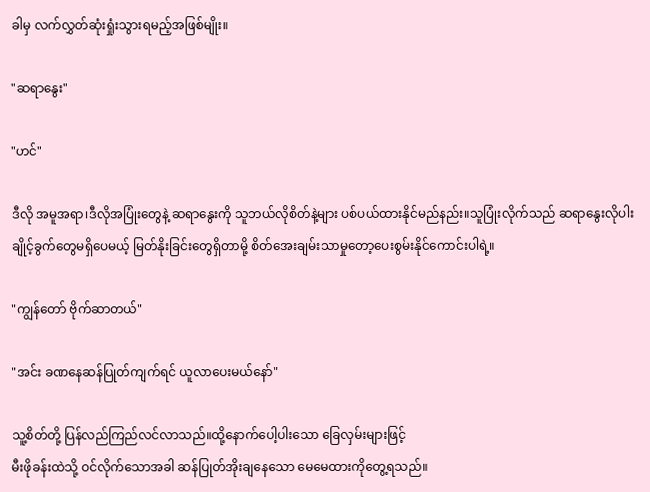ခါမှ လက်လွှတ်ဆုံးရှုံးသွားရမည့်အဖြစ်မျိုး။

"ဆရာနွေး"

"ဟင်"

ဒီလို အမူအရာ၊ဒီလိုအပြုံးတွေနဲ့ ဆရာနွေးကို သူဘယ်လိုစိတ်နဲ့များ ပစ်ပယ်ထားနိုင်မည်နည်း။သူပြုံးလိုက်သည် ဆရာနွေးလိုပါးချိုင့်ခွက်တွေမရှိပေမယ့် မြတ်နိုးခြင်းတွေရှိတာမို့ စိတ်အေးချမ်းသာမှုတော့ပေးစွမ်းနိုင်ကောင်းပါရဲ့။

"ကျွန်တော် ဗိုက်ဆာတယ်"

"အင်း ခဏနေဆန်ပြုတ်ကျက်ရင် ယူလာပေးမယ်နော်"

သူ့စိတ်တို့ ပြန်လည်ကြည်လင်လာသည်။ထို့နောက်ပေါ့ပါးသော ခြေလှမ်းများဖြင့်
မီးဖိုခန်းထဲသို့ ဝင်လိုက်သောအခါ ဆန်ပြုတ်အိုးချနေသော မေမေထားကိုတွေ့ရသည်။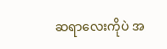ဆရာလေးကိုပဲ အ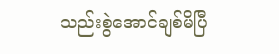သည်းစွဲအောင်ချစ်မိပြီ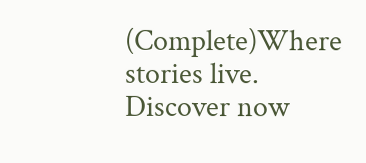(Complete)Where stories live. Discover now